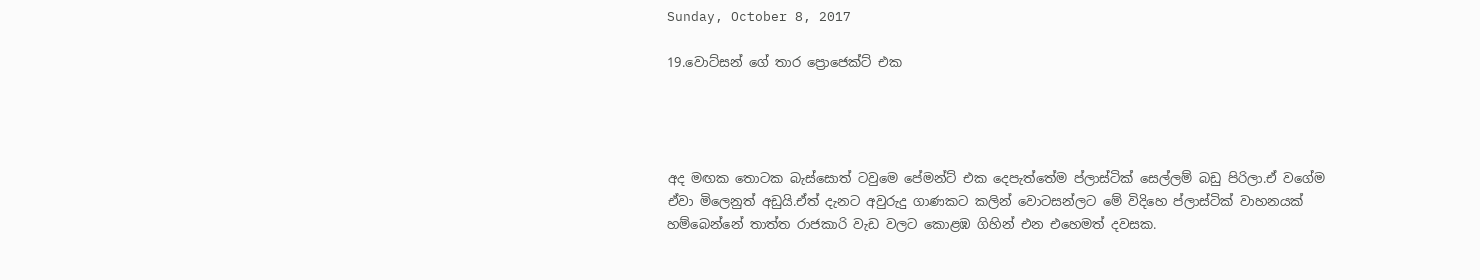Sunday, October 8, 2017

19.වොට්සන් ගේ තාර ප්‍රොජෙක්ට් එක




අද මඟක තොටක බැස්සොත් ටවුමෙ පේමන්ට් එක දෙපැත්තේම ප්ලාස්ටික් සෙල්ලම් බඩු පිරිලා.ඒ වගේම ඒවා මිලෙනුත් අඩුයි.ඒත් දැනට අවුරුදු ගාණකට කලින් වොටසන්ලට මේ විදිහෙ ප්ලාස්ටික් වාහනයක් හම්බෙන්නේ තාත්ත රාජකාරි වැඩ වලට කොළඹ ගිහින් එන එහෙමත් දවසක.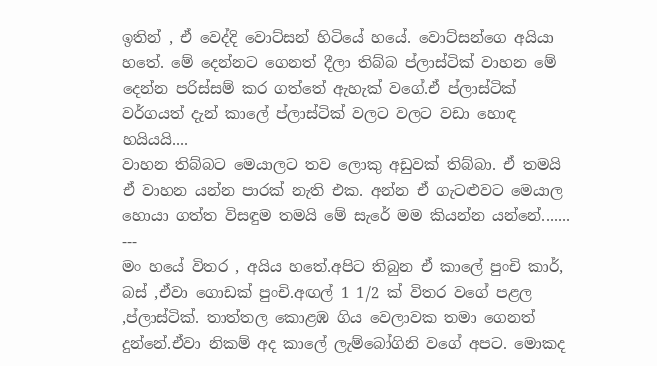ඉතින් , ඒ වෙද්දි වොට්සන් හිටියේ හයේ. වොට්සන්ගෙ අයියා හතේ. මේ දෙන්නට ගෙනත් දීලා තිබ්බ ප්ලාස්ටික් වාහන මේ දෙන්න පරිස්සම් කර ගත්තේ ඇහැක් වගේ.ඒ ප්ලාස්ටික් වර්ගයත් දැන් කාලේ ප්ලාස්ටික් වලට වලට වඩා හොඳ හයියයි....
වාහන තිබ්බට මෙයාලට තව ලොකු අඩුවක් තිබ්බා. ඒ තමයි ඒ වාහන යන්න පාරක් නැති එක. අන්න ඒ ගැටළුවට මෙයාල හොයා ගත්ත විසඳුම තමයි මේ සැරේ මම කියන්න යන්නේ.......
---
මං හයේ විතර , අයිය හතේ.අපිට තිබුන ඒ කාලේ පුංචි කාර්, බස් ,ඒවා ගොඩක් පුංචි.අඟල් 1 1/2 ක් විතර වගේ පළල ,ප්ලාස්ටික්. තාත්තල කොළඹ ගිය වෙලාවක තමා ගෙනත් දුන්නේ.ඒවා නිකම් අද කාලේ ලැම්බෝගිනි වගේ අපට. මොකද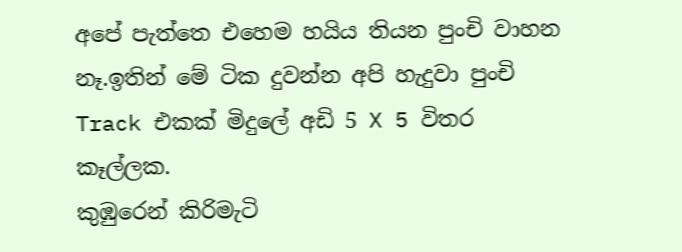අපේ පැත්තෙ එහෙම හයිය තියන පුංචි වාහන නෑ.ඉතින් මේ ටික දුවන්න අපි හැදුවා පුංචි Track එකක් මිදුලේ අඩි 5 X 5 විතර කෑල්ලක.
කුඹුරෙන් කිරිමැටි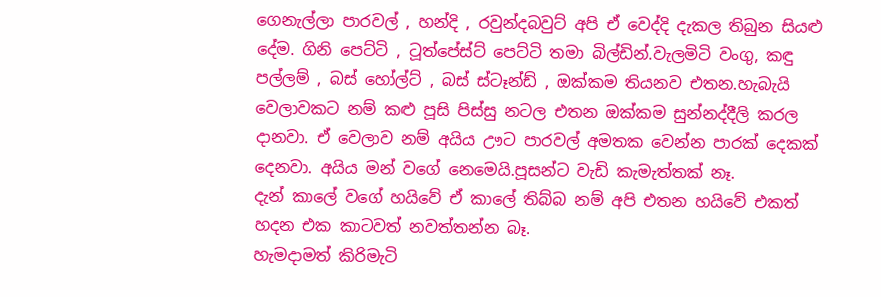ගෙනැල්ලා පාරවල් , හන්දි , රවුන්දබවුට් අපි ඒ වෙද්දි දැකල තිබුන සියළු දේම. ගිනි පෙට්ටි , ටූත්පේස්ට් පෙට්ටි තමා බිල්ඩින්.වැලමිටි වංගු, කඳු පල්ලම් , බස් හෝල්ට් , බස් ස්ටෑන්ඩ් , ඔක්කම තියනව එතන.හැබැයි වෙලාවකට නම් කළු පූසි පිස්සු නටල එතන ඔක්කම සුන්නද්දීලි කරල දානවා. ඒ වෙලාව නම් අයිය ඌට පාරවල් අමතක වෙන්න පාරක් දෙකක් දෙනවා. අයිය මන් වගේ නෙමෙයි.පූසන්ට වැඩි කැමැත්තක් නෑ.
දැන් කාලේ වගේ හයිවේ ඒ කාලේ තිබ්බ නම් අපි එතන හයිවේ එකත් හදන එක කාටවත් නවත්තන්න බෑ.
හැමදාමත් කිරිමැටි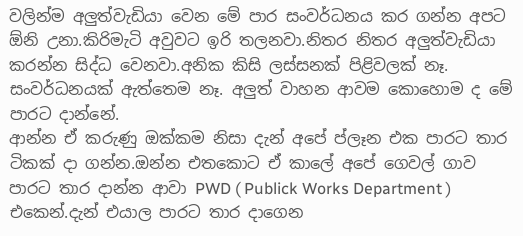වලින්ම අලුත්වැඩියා වෙන මේ පාර සංවර්ධනය කර ගන්න අපට ඕනි උනා.කිරිමැටි අවුවට ඉරි තලනවා.නිතර නිතර අලුත්වැඩියා කරන්න සිද්ධ වෙනවා.අනික කිසි ලස්සනක් පිළිවලක් නෑ. සංවර්ධනයක් ඇත්තෙම නෑ. අලුත් වාහන ආවම කොහොම ද මේ පාරට දාන්නේ.
ආන්න ඒ කරුණු ඔක්කම නිසා දැන් අපේ ප්ලෑන එක පාරට තාර ටිකක් දා ගන්න.ඔන්න එතකොට ඒ කාලේ අපේ ගෙවල් ගාව පාරට තාර දාන්න ආවා PWD ( Publick Works Department ) එකෙන්.දැන් එයාල පාරට තාර දාගෙන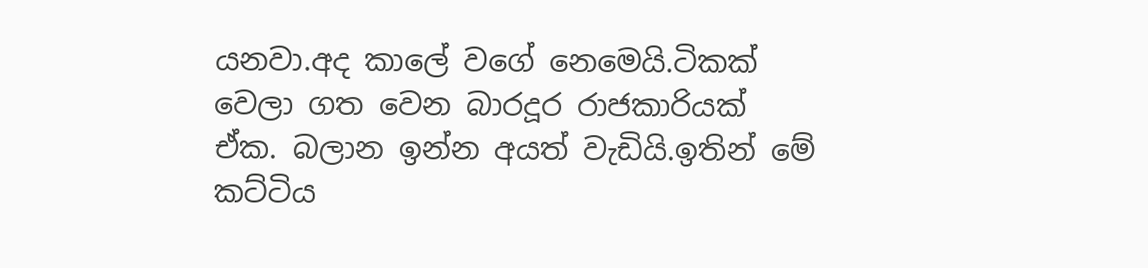යනවා.අද කාලේ වගේ නෙමෙයි.ටිකක් වෙලා ගත වෙන බාරදූර රාජකාරියක් ඒක. බලාන ඉන්න අයත් වැඩියි.ඉතින් මේ කට්ටිය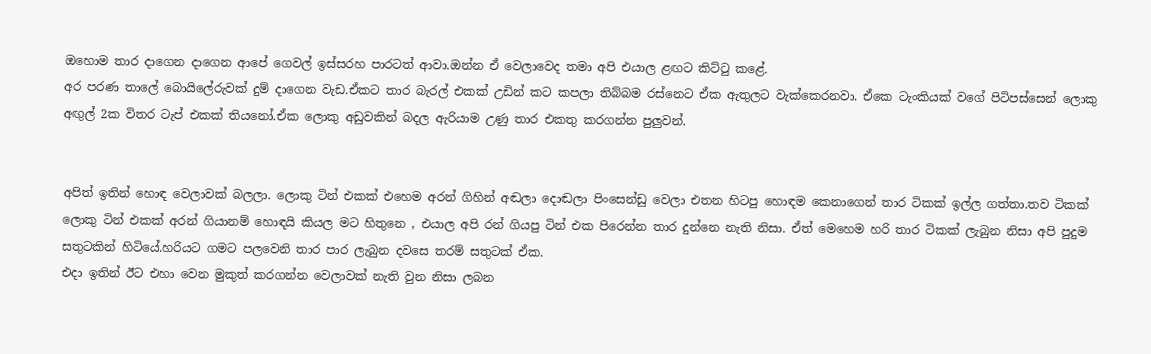ඔහොම තාර දාගෙන දාගෙන ආපේ ගෙවල් ඉස්සරහ පාරටත් ආවා.ඔන්න ඒ වෙලාවෙද තමා අපි එයාල ළඟට කිට්ටු කළේ.
අර පරණ තාලේ බොයිලේරුවක් දුම් දාගෙන වැඩ.ඒකට තාර බැරල් එකක් උඩින් කට කපලා තිබ්බම රස්නෙට ඒක ඇතුලට වැක්කෙරනවා. ඒකෙ ටැංකියක් වගේ පිටිපස්සෙන් ලොකු අඟුල් 2ක විතර ටැප් එකක් තියනෝ.ඒක ලොකු අඩුවකින් බදල ඇරියාම උණු තාර එකතු කරගන්න පුලුවන්.


අපිත් ඉතින් හොඳ වෙලාවක් බලලා. ලොකු ටින් එකක් එහෙම අරන් ගිහින් අඬලා දොඬලා පිංසෙන්ඩු වෙලා එතන හිටපු හොඳම කෙනාගෙන් තාර ටිකක් ඉල්ල ගත්තා.තව ටිකක් ලොකු ටින් එකක් අරන් ගියානම් හොඳයි කියල මට හිතුනෙ , එයාල අපි රන් ගියපු ටින් එක පිරෙන්න තාර දුන්නෙ නැති නිසා. ඒත් මෙහෙම හරි තාර ටිකක් ලැබුන නිසා අපි පුදුම සතුටකින් හිටියේ.හරියට ගමට පලවෙනි තාර පාර ලැබුන දවසෙ තරම් සතුටක් ඒක.
එදා ඉතින් ඊට එහා වෙන මුකුත් කරගන්න වෙලාවක් නැති වුන නිසා ලබන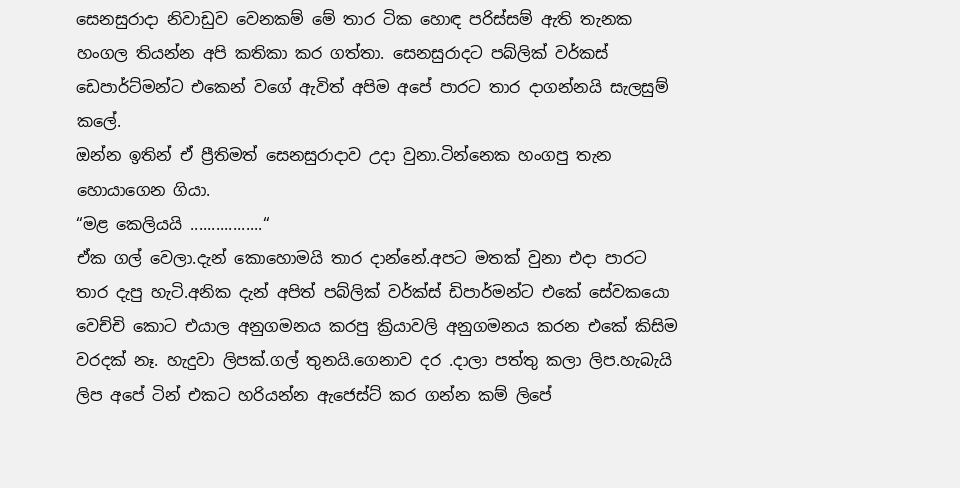සෙනසුරාදා නිවාඩුව වෙනකම් මේ තාර ටික හොඳ පරිස්සම් ඇති තැනක හංගල තියන්න අපි කතිකා කර ගත්තා. සෙනසුරාදට පබ්ලික් වර්කස් ඩෙපාර්ට්මන්ට එකෙන් වගේ ඇවිත් අපිම අපේ පාරට තාර දාගන්නයි සැලසුම් කලේ.
ඔන්න ඉතින් ඒ ප්‍රීතිමත් සෙනසුරාදාව උදා වුනා.ටින්නෙක හංගපු තැන හොයාගෙන ගියා.
“මළ කෙලියයි .................“
ඒක ගල් වෙලා.දැන් කොහොමයි තාර දාන්නේ.අපට මතක් වුනා එදා පාරට තාර දැපු හැටි.අනික දැන් අපිත් පබ්ලික් වර්ක්ස් ඩිපාර්මන්ට එකේ සේවකයො වෙච්චි කොට එයාල අනුගමනය කරපු ක්‍රියාවලි අනුගමනය කරන එකේ කිසිම වරදක් නෑ. හැදුවා ලිපක්.ගල් තුනයි.ගෙනාව දර .දාලා පත්තු කලා ලිප.හැබැයි ලිප අපේ ටින් එකට හරියන්න ඇජෙස්ට් කර ගන්න කම් ලිපේ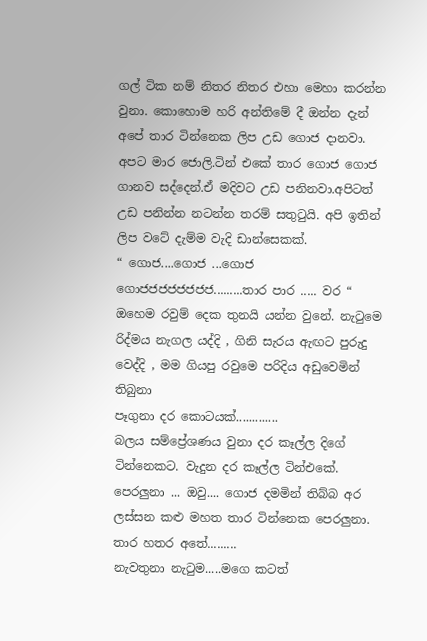ගල් ටික නම් නිතර නිතර එහා මෙහා කරන්න වුනා. කොහොම හරි අන්තිමේ දී ඔන්න දැන් අපේ තාර ටින්නෙක ලිප උඩ ගොජ දානවා.
අපට මාර ජොලි.ටින් එකේ තාර ගොජ ගොජ ගානව සද්දෙන්.ඒ මදිවට උඩ පනිනවා.අපිටත් උඩ පනින්න නටන්න තරම් සතුටුයි. අපි ඉතින් ලිප වටේ දැම්ම වැදි ඩාන්සෙකක්.
“ ගොජ....ගොජ ...ගොජ ගොජජජජජජජජ.........තාර පාර ..... වර “
ඔහෙම රවුම් දෙක තුනයි යන්න වුනේ. නැටුමෙ රිද්මය නැගල යද්දි , ගිනි සැරය ඇඟට පුරුදු වෙද්දි , මම ගියපු රවුමෙ පරිදිය අඩුවෙමින් තිබුනා
පෑගුනා දර කොටයක්.............
බලය සම්ප්‍රේශණය වුනා දර කෑල්ල දිගේ ටින්නෙකට. වැදුන දර කෑල්ල ටින්එකේ.
පෙරලුනා ... ඔවු.... ගොජ දමමින් තිබ්බ අර ලස්සන කළු මහත තාර ටින්නෙක පෙරලුනා.
තාර හතර අතේ.........
නැවතුනා නැටුම.....මගෙ කටත්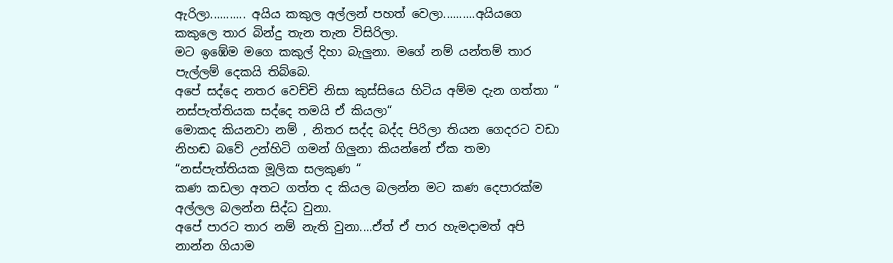ඇරිලා........... අයිය කකුල අල්ලන් පහත් වෙලා..........අයියගෙ කකුලෙ තාර බින්දු තැන තැන විසිරිලා.
මට ඉඹේම මගෙ කකුල් දිහා බැලුනා. මගේ නම් යන්තම් තාර පැල්ලම් දෙකයි තිබ්බෙ.
අපේ සද්දෙ නතර වෙච්චි නිසා කුස්සියෙ හිටිය අම්ම දැන ගත්තා “ නස්පැත්තියක සද්දෙ තමයි ඒ කියලා“
මොකද කියනවා නම් , නිතර සද්ද බද්ද පිරිලා තියන ගෙදරට වඩා නිහඬ බවේ උන්හිටි ගමන් ගිලුනා කියන්නේ ඒක තමා “නස්පැත්තියක මූලික සලකුණ “
කණ කඩලා අතට ගත්ත ද කියල බලන්න මට කණ දෙපාරක්ම අල්ලල බලන්න සිද්ධ වුනා.
අපේ පාරට තාර නම් නැති වුනා....ඒත් ඒ පාර හැමදාමත් අපි නාන්න ගියාම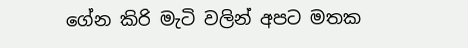ගේන කිරි මැටි වලින් අපට මතක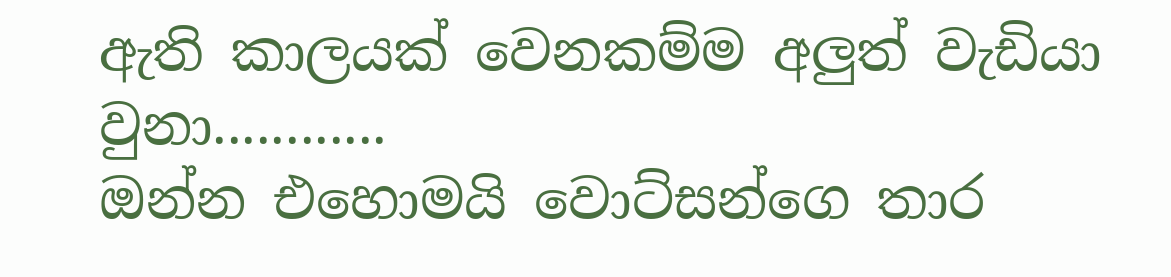ඇති කාලයක් වෙනකම්ම අලුත් වැඩියා වුනා............
ඔන්න එහොමයි වොට්සන්ගෙ තාර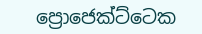ප්‍රොජෙක්ට්ටෙක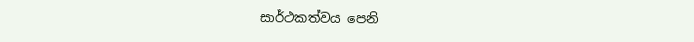සාර්ථකත්වය පෙනි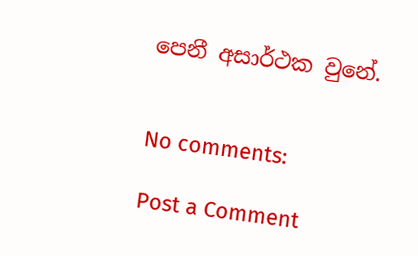පෙනී අසාර්ථක වුනේ.


No comments:

Post a Comment